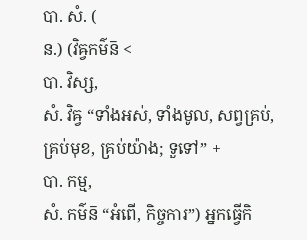បា. សំ. (
ន.) (វិឝ្វកម៌ន៑ <
បា. វិស្ស,
សំ. វិឝ្វ “ទាំងអស់, ទាំងមូល, សព្វគ្រប់, គ្រប់មុខ, គ្រប់យ៉ាង; ទួទៅ” +
បា. កម្ម,
សំ. កម៌ន៑ “អំពើ, កិច្ចការ”) អ្នកធ្វើកិ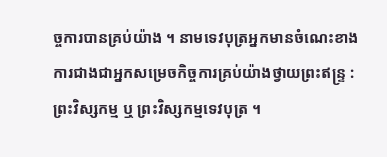ច្ចការបានគ្រប់យ៉ាង ។ នាមទេវបុត្រអ្នកមានចំណេះខាងការជាងជាអ្នកសម្រេចកិច្ចការគ្រប់យ៉ាងថ្វាយព្រះឥន្ទ្រ : ព្រះវិស្សកម្ម ឬ ព្រះវិស្សកម្មទេវបុត្រ ។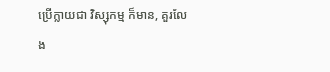ប្រើក្លាយជា វិស្សុកម្ម ក៏មាន, គួរលែង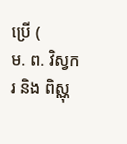ប្រើ (
ម. ព. វិស្វករ និង ពិស្ណុ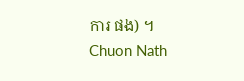ការ ផង) ។
Chuon Nath